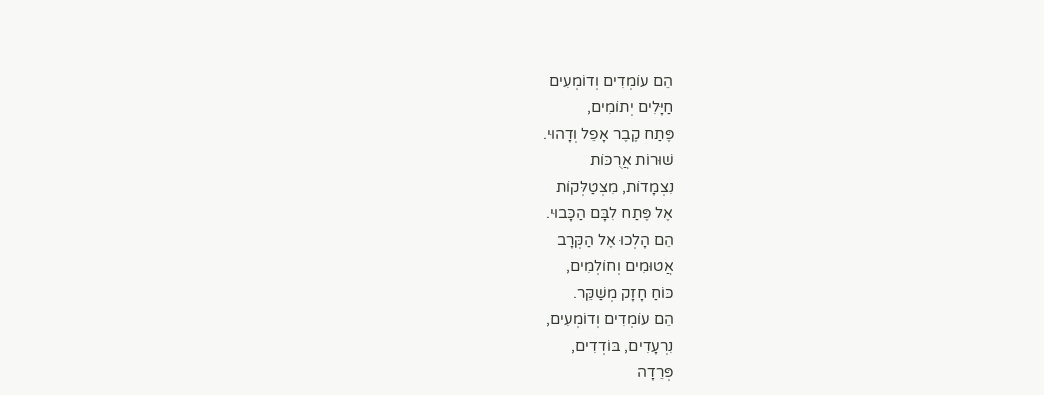הֵם עוֹמְדִים וְדוֹמְעִים
חַיָּלִים יְתוֹמִים,
פֶּתַח קֶבֶר אָפֵל וְדָהוּי.
שׁוּרוֹת אֲרֻכּוֹת
נִצְמָדוֹת, מִצְטַלְּקוֹת
אֶל פֶּתַח לִבָּם הַכָּבוּי.
הֵם הָלְכוּ אֶל הַקְּרָב
אֲטוּמִים וְחוֹלְמִים,
כּוֹחַ חָזָק מְשַׁקֵּר.
הֵם עוֹמְדִים וְדוֹמְעִים,
נִרְעָדִים, בּוֹדְדִים,
פְּרֵדָה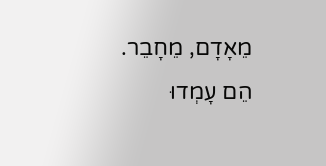מֵאָדָם, מֵחָבֵר.
הֵם עָמְדוּ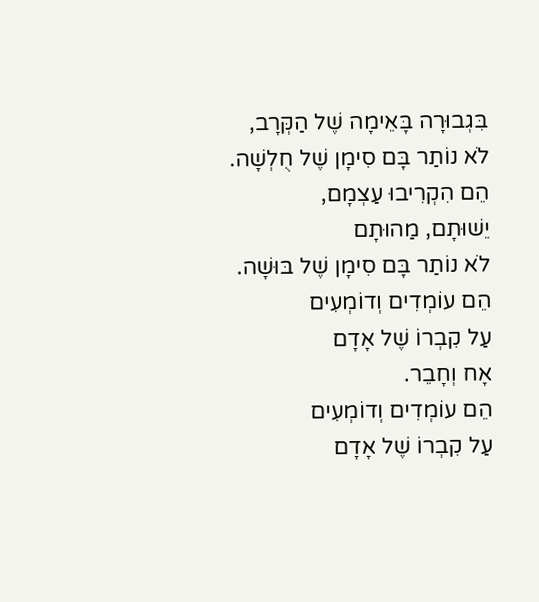בִּגְבוּרָה בָּאֵימָה שֶׁל הַקְּרָב,
לֹא נוֹתַר בָּם סִימָן שֶׁל חֻלְשָׁה.
הֵם הִקְרִיבוּ עַצְמָם,
יֵשׁוּתָם, מַהוּתָם
לֹא נוֹתַר בָּם סִימָן שֶׁל בּוּשָׁה.
הֵם עוֹמְדִים וְדוֹמְעִים
עַל קִבְרוֹ שֶׁל אָדָם
אָח וְחָבֵר.
הֵם עוֹמְדִים וְדוֹמְעִים
עַל קִבְרוֹ שֶׁל אָדָם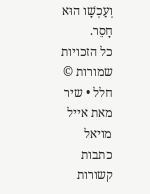וְעַכְשָׁו הוּא חָסֵר.
כל הזכויות שמורות ©
חלל • שיר מאת אייל מויאל
כתבות קשורות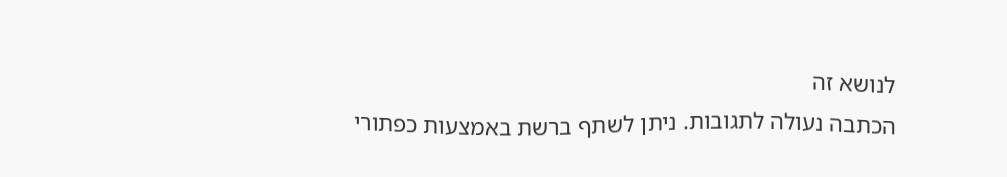לנושא זה
הכתבה נעולה לתגובות. ניתן לשתף ברשת באמצעות כפתורי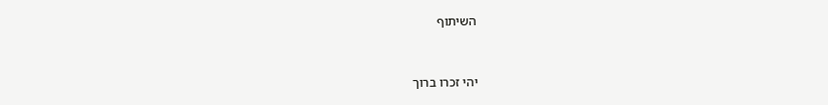השיתוף


יהי זכרו ברוך